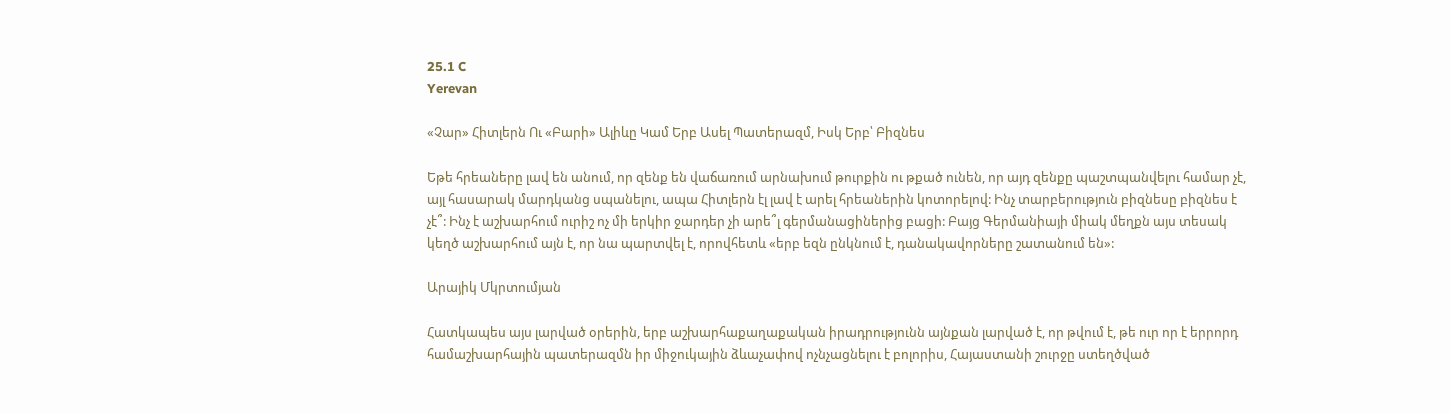25.1 C
Yerevan

«Չար» Հիտլերն Ու «Բարի» Ալիևը Կամ Երբ Ասել Պատերազմ, Իսկ Երբ՝ Բիզնես

Եթե հրեաները լավ են անում, որ զենք են վաճառում արնախում թուրքին ու թքած ունեն, որ այդ զենքը պաշտպանվելու համար չէ, այլ հասարակ մարդկանց սպանելու, ապա Հիտլերն էլ լավ է արել հրեաներին կոտորելով: Ինչ տարբերություն բիզնեսը բիզնես է չէ՞: Ինչ է աշխարհում ուրիշ ոչ մի երկիր ջարդեր չի արե՞լ գերմանացիներից բացի: Բայց Գերմանիայի միակ մեղքն այս տեսակ կեղծ աշխարհում այն է, որ նա պարտվել է, որովհետև «երբ եզն ընկնում է, դանակավորները շատանում են»:

Արայիկ Մկրտումյան

Հատկապես այս լարված օրերին, երբ աշխարհաքաղաքական իրադրությունն այնքան լարված է, որ թվում է, թե ուր որ է երրորդ համաշխարհային պատերազմն իր միջուկային ձևաչափով ոչնչացնելու է բոլորիս, Հայաստանի շուրջը ստեղծված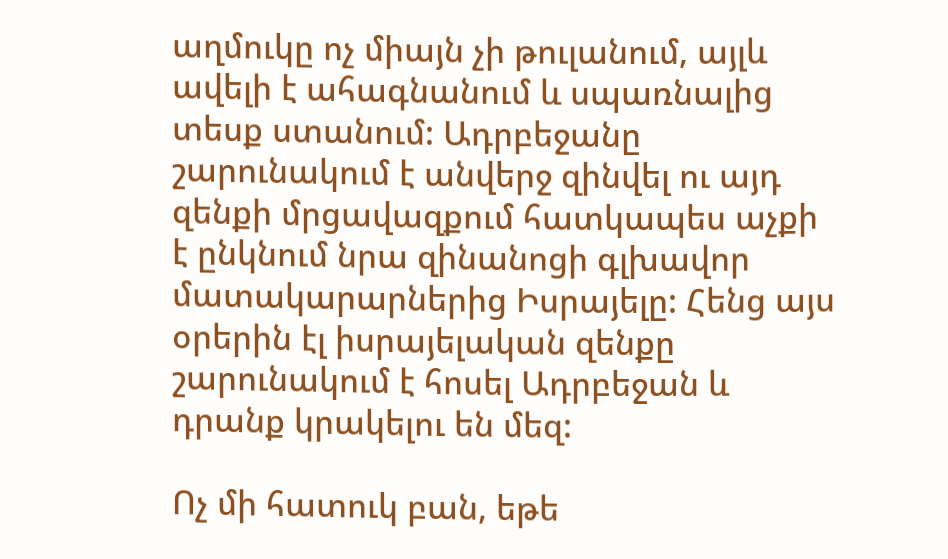աղմուկը ոչ միայն չի թուլանում, այլև ավելի է ահագնանում և սպառնալից տեսք ստանում: Ադրբեջանը շարունակում է անվերջ զինվել ու այդ զենքի մրցավազքում հատկապես աչքի է ընկնում նրա զինանոցի գլխավոր մատակարարներից Իսրայելը: Հենց այս օրերին էլ իսրայելական զենքը շարունակում է հոսել Ադրբեջան և դրանք կրակելու են մեզ:

Ոչ մի հատուկ բան, եթե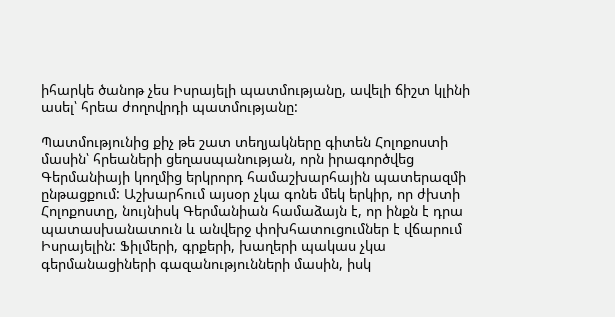իհարկե ծանոթ չես Իսրայելի պատմությանը, ավելի ճիշտ կլինի ասել՝ հրեա ժողովրդի պատմությանը:

Պատմությունից քիչ թե շատ տեղյակները գիտեն Հոլոքոստի մասին՝ հրեաների ցեղասպանության, որն իրագործվեց Գերմանիայի կողմից երկրորդ համաշխարհային պատերազմի ընթացքում: Աշխարհում այսօր չկա գոնե մեկ երկիր, որ ժխտի Հոլոքոստը, նույնիսկ Գերմանիան համաձայն է, որ ինքն է դրա պատասխանատուն և անվերջ փոխհատուցումներ է վճարում Իսրայելին: Ֆիլմերի, գրքերի, խաղերի պակաս չկա գերմանացիների գազանությունների մասին, իսկ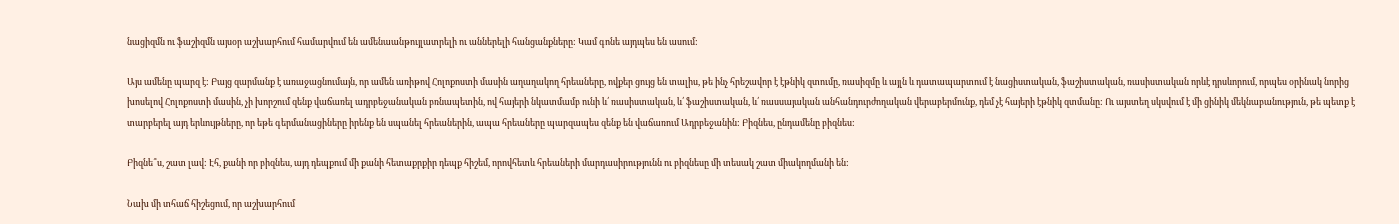նացիզմն ու ֆաշիզմն այսօր աշխարհում համարվում են ամենաանթույլատրելի ու աններելի հանցանքները: Կամ գոնե այդպես են ասում:

Այս ամենը պարզ է: Բայց զարմանք է առաջացնումայն, որ ամեն առիթով Հոլոքոստի մասին աղաղակող հրեաները, ովքեր ցույց են տալիս, թե ինչ հրեշավոր է էթնիկ զտումը, ռասիզմը և այլն և դատապարտում է նացիստական, ֆաշիստական, ռասիստական որևէ դրսևորում, որպես օրինակ նորից խոսելով Հոլոքոստի մասին, չի խորշում զենք վաճառել ադրբեջանական բռնապետին, ով հայերի նկատմամբ ունի և՛ ռասիստական, և՛ ֆաշիստական, և՛ ռասսայական անհանդուրժողական վերաբերմունք, դեմ չէ հայերի էթնիկ զտմանը: Ու այստեղ սկսվում է մի ցինիկ մեկնաբանություն, թե պետք է տարբերել այդ երևույթները, որ եթե գերմանացիները իրենք են սպանել հրեաներին, ապա հրեաները պարզապես զենք են վաճառում Ադրբեջանին: Բիզնես, ընդամենը բիզնես:

Բիզնե՞ս, շատ լավ: Էհ, քանի որ բիզնես, այդ դեպքում մի քանի հետաքրքիր դեպք հիշեմ, որովհետև հրեաների մարդասիրությունն ու բիզնեսը մի տեսակ շատ միակողմանի են:

Նախ մի տհաճ հիշեցում, որ աշխարհում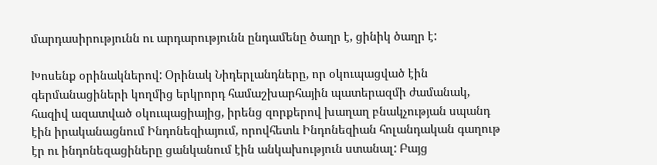մարդասիրությունն ու արդարությունն ընդամենը ծաղր է, ցինիկ ծաղր է:

Խոսենք օրինակներով: Օրինակ Նիդերլանդները, որ օկուպացված էին գերմանացիների կողմից երկրորդ համաշխարհային պատերազմի ժամանակ, հազիվ ազատված օկուպացիայից, իրենց զորքերով խաղաղ բնակչության սպանդ էին իրականացնում Ինդոնեզիայում, որովհետև Ինդոնեզիան հոլանդական գաղութ էր ու ինդոնեզացիները ցանկանում էին անկախություն ստանալ: Բայց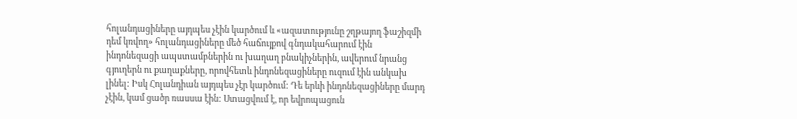հոլանդացիները այդպես չէին կարծում և «ազատությունը շղթայող ֆաշիզմի դեմ կռվող» հոլանդացիները մեծ հաճույքով գնդակահարում էին ինդոնեզացի ապստամբներին ու խաղաղ բնակիչներին, ավերում նրանց գյուղերն ու քաղաքները, որովհետև ինդոնեզացիները ուզում էին անկախ լինել: Իսկ Հոլանդիան այդպես չէր կարծում: Դե երևի ինդոնեզացիները մարդ չէին, կամ ցածր ռասսա էին: Ստացվում է, որ եվրոպացուն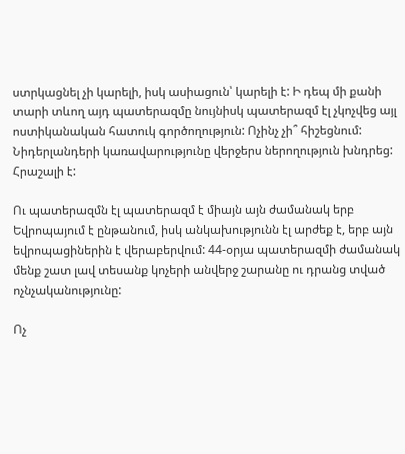ստրկացնել չի կարելի, իսկ ասիացուն՝ կարելի է: Ի դեպ մի քանի տարի տևող այդ պատերազմը նույնիսկ պատերազմ էլ չկոչվեց այլ ոստիկանական հատուկ գործողություն: Ոչինչ չի՞ հիշեցնում: Նիդերլանդերի կառավարությունը վերջերս ներողություն խնդրեց: Հրաշալի է:

Ու պատերազմն էլ պատերազմ է միայն այն ժամանակ երբ Եվրոպայում է ընթանում, իսկ անկախությունն էլ արժեք է, երբ այն եվրոպացիներին է վերաբերվում: 44-օրյա պատերազմի ժամանակ մենք շատ լավ տեսանք կոչերի անվերջ շարանը ու դրանց տված ոչնչականությունը:

Ոչ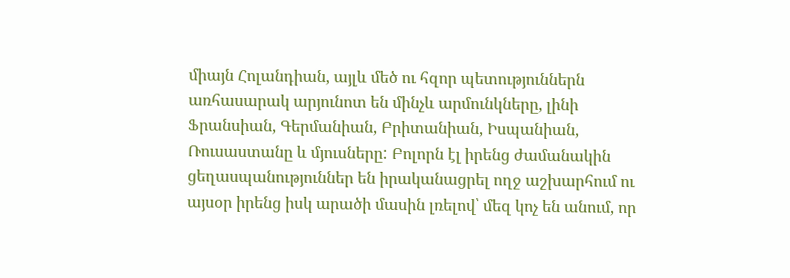միայն Հոլանդիան, այլև մեծ ու հզոր պետություններն առհասարակ արյունոտ են մինչև արմունկները, լինի Ֆրանսիան, Գերմանիան, Բրիտանիան, Իսպանիան, Ռուսաստանը և մյուսները: Բոլորն էլ իրենց ժամանակին ցեղասպանություններ են իրականացրել ողջ աշխարհում ու այսօր իրենց իսկ արածի մասին լռելով՝ մեզ կոչ են անում, որ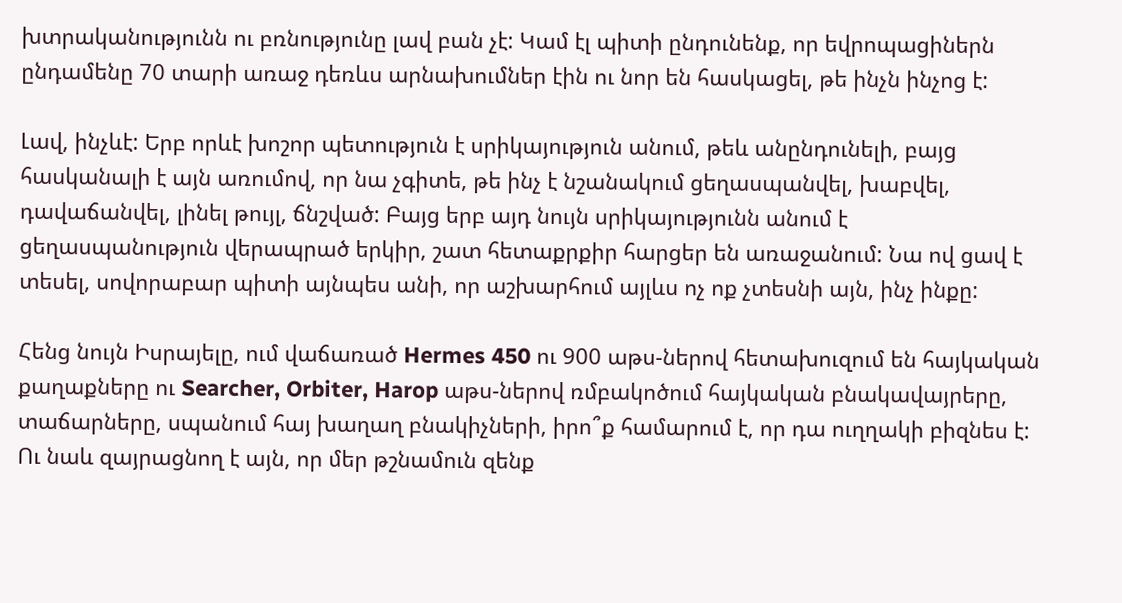խտրականությունն ու բռնությունը լավ բան չէ: Կամ էլ պիտի ընդունենք, որ եվրոպացիներն ընդամենը 70 տարի առաջ դեռևս արնախումներ էին ու նոր են հասկացել, թե ինչն ինչոց է:

Լավ, ինչևէ: Երբ որևէ խոշոր պետություն է սրիկայություն անում, թեև անընդունելի, բայց հասկանալի է այն առումով, որ նա չգիտե, թե ինչ է նշանակում ցեղասպանվել, խաբվել, դավաճանվել, լինել թույլ, ճնշված: Բայց երբ այդ նույն սրիկայությունն անում է ցեղասպանություն վերապրած երկիր, շատ հետաքրքիր հարցեր են առաջանում: Նա ով ցավ է տեսել, սովորաբար պիտի այնպես անի, որ աշխարհում այլևս ոչ ոք չտեսնի այն, ինչ ինքը:

Հենց նույն Իսրայելը, ում վաճառած Hermes 450 ու 900 աթս-ներով հետախուզում են հայկական քաղաքները ու Searcher, Orbiter, Harop աթս-ներով ռմբակոծում հայկական բնակավայրերը, տաճարները, սպանում հայ խաղաղ բնակիչների, իրո՞ք համարում է, որ դա ուղղակի բիզնես է: Ու նաև զայրացնող է այն, որ մեր թշնամուն զենք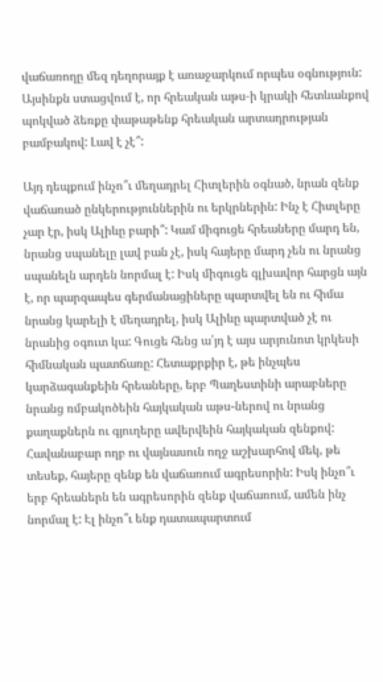վաճառողը մեզ դեղորայք է առաջարկում որպես օգնություն: Այսինքն ստացվում է, որ հրեական աթս‑ի կրակի հետևանքով պոկված ձեռքը փաթաթենք հրեական արտադրության բամբակով: Լավ է չէ՞:

Այդ դեպքում ինչո՞ւ մեղադրել Հիտլերին օգնած, նրան զենք վաճառած ընկերություններին ու երկրներին: Ինչ է Հիտլերը չար էր, իսկ Ալիևը բարի՞: Կամ միգուցե հրեաները մարդ են, նրանց սպանելը լավ բան չէ, իսկ հայերը մարդ չեն ու նրանց սպանելն արդեն նորմալ է: Իսկ միգուցե գլխավոր հարցն այն է, որ պարզապես գերմանացիները պարտվել են ու հիմա նրանց կարելի է մեղադրել, իսկ Ալիևը պարտված չէ ու նրանից օգուտ կա: Գուցե հենց ա՛յդ է այս արյունոտ կրկեսի հիմնական պատճառը: Հետաքրքիր է, թե ինչպես կարձագանքեին հրեաները, երբ Պաղեստինի արաբները նրանց ռմբակոծեին հայկական աթս-ներով ու նրանց քաղաքներն ու գյուղերը ավերվեին հայկական զենքով: Հավանաբար ողբ ու վայնասուն ողջ աշխարհով մեկ, թե տեսեք, հայերը զենք են վաճառում ագրեսորին: Իսկ ինչո՞ւ երբ հրեաներն են ագրեսորին զենք վաճառում, ամեն ինչ նորմալ է: Էլ ինչո՞ւ ենք դատապարտում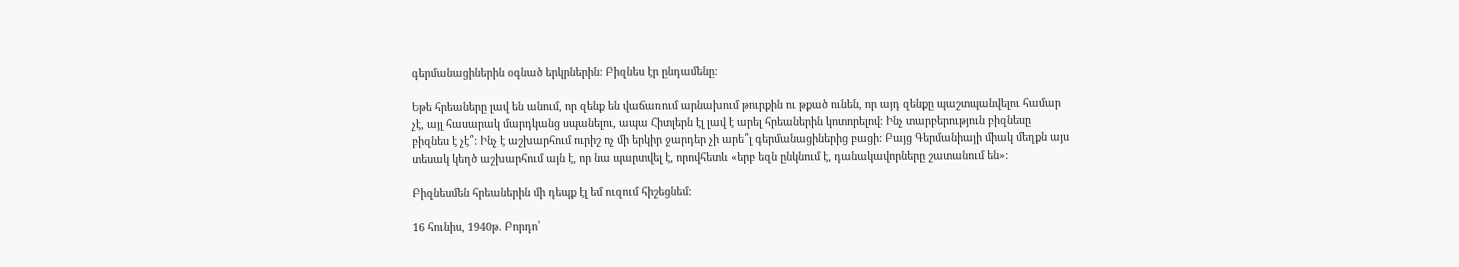գերմանացիներին օգնած երկրներին: Բիզնես էր ընդամենը:

Եթե հրեաները լավ են անում, որ զենք են վաճառում արնախում թուրքին ու թքած ունեն, որ այդ զենքը պաշտպանվելու համար չէ, այլ հասարակ մարդկանց սպանելու, ապա Հիտլերն էլ լավ է արել հրեաներին կոտորելով: Ինչ տարբերություն բիզնեսը բիզնես է չէ՞: Ինչ է աշխարհում ուրիշ ոչ մի երկիր ջարդեր չի արե՞լ գերմանացիներից բացի: Բայց Գերմանիայի միակ մեղքն այս տեսակ կեղծ աշխարհում այն է, որ նա պարտվել է, որովհետև «երբ եզն ընկնում է, դանակավորները շատանում են»:

Բիզնեսմեն հրեաներին մի դեպք էլ եմ ուզում հիշեցնեմ:

16 հունիս, 1940թ. Բորդո՝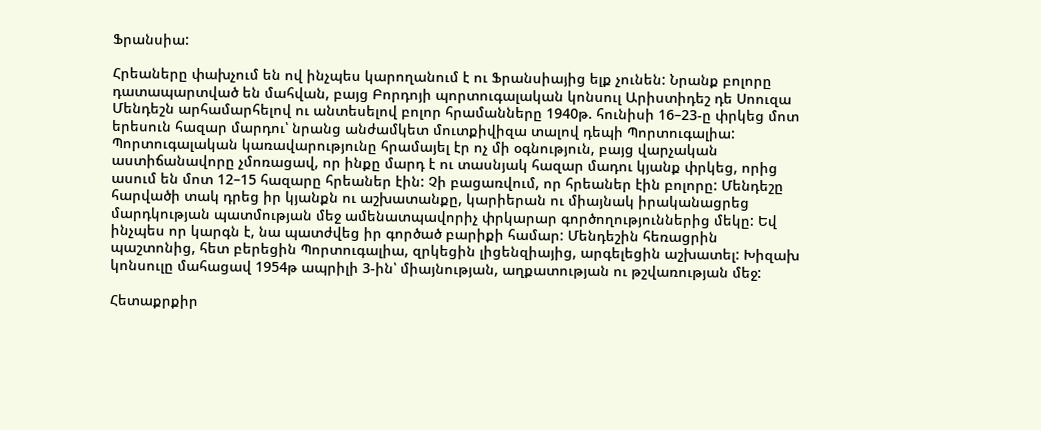Ֆրանսիա:

Հրեաները փախչում են ով ինչպես կարողանում է ու Ֆրանսիայից ելք չունեն: Նրանք բոլորը դատապարտված են մահվան, բայց Բորդոյի պորտուգալական կոնսուլ Արիստիդեշ դե Սոուզա Մենդեշն արհամարհելով ու անտեսելով բոլոր հրամանները 1940թ. հունիսի 16–23‑ը փրկեց մոտ երեսուն հազար մարդու՝ նրանց անժամկետ մուտքիվիզա տալով դեպի Պորտուգալիա: Պորտուգալական կառավարությունը հրամայել էր ոչ մի օգնություն, բայց վարչական աստիճանավորը չմոռացավ, որ ինքը մարդ է ու տասնյակ հազար մադու կյանք փրկեց, որից ասում են մոտ 12–15 հազարը հրեաներ էին: Չի բացառվում, որ հրեաներ էին բոլորը: Մենդեշը հարվածի տակ դրեց իր կյանքն ու աշխատանքը, կարիերան ու միայնակ իրականացրեց մարդկության պատմության մեջ ամենատպավորիչ փրկարար գործողություններից մեկը: Եվ ինչպես որ կարգն է, նա պատժվեց իր գործած բարիքի համար: Մենդեշին հեռացրին պաշտոնից, հետ բերեցին Պորտուգալիա, զրկեցին լիցենզիայից, արգելեցին աշխատել: Խիզախ կոնսուլը մահացավ 1954թ ապրիլի 3‑ին՝ միայնության, աղքատության ու թշվառության մեջ:

Հետաքրքիր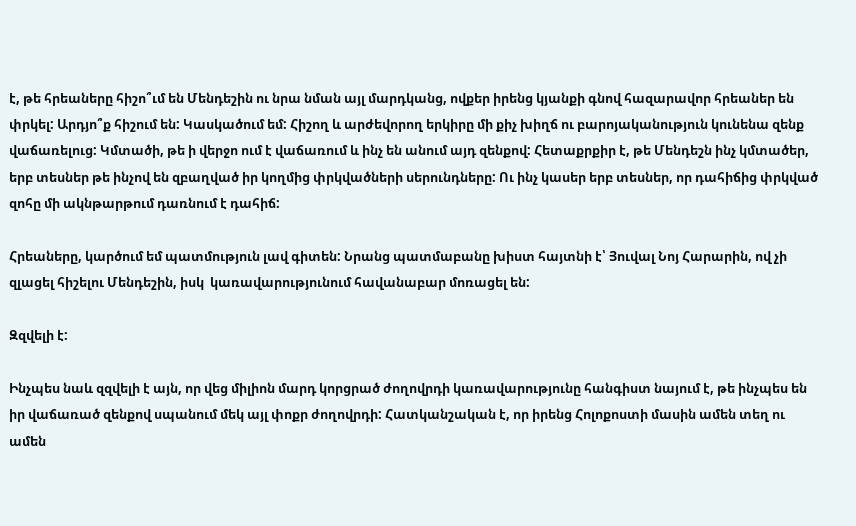է, թե հրեաները հիշո՞ւմ են Մենդեշին ու նրա նման այլ մարդկանց, ովքեր իրենց կյանքի գնով հազարավոր հրեաներ են փրկել: Արդյո՞ք հիշում են: Կասկածում եմ: Հիշող և արժեվորող երկիրը մի քիչ խիղճ ու բարոյականություն կունենա զենք վաճառելուց: Կմտածի, թե ի վերջո ում է վաճառում և ինչ են անում այդ զենքով: Հետաքրքիր է, թե Մենդեշն ինչ կմտածեր, երբ տեսներ թե ինչով են զբաղված իր կողմից փրկվածների սերունդները: Ու ինչ կասեր երբ տեսներ, որ դահիճից փրկված զոհը մի ակնթարթում դառնում է դահիճ:

Հրեաները, կարծում եմ պատմություն լավ գիտեն: Նրանց պատմաբանը խիստ հայտնի է՝ Յուվալ Նոյ Հարարին, ով չի զլացել հիշելու Մենդեշին, իսկ  կառավարությունում հավանաբար մոռացել են:

Զզվելի է:

Ինչպես նաև զզվելի է այն, որ վեց միլիոն մարդ կորցրած ժողովրդի կառավարությունը հանգիստ նայում է, թե ինչպես են իր վաճառած զենքով սպանում մեկ այլ փոքր ժողովրդի: Հատկանշական է, որ իրենց Հոլոքոստի մասին ամեն տեղ ու ամեն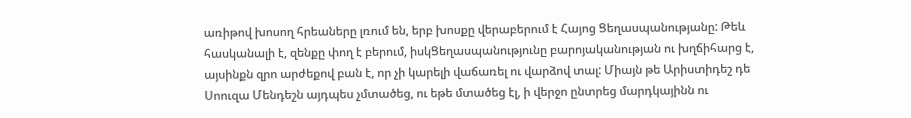առիթով խոսող հրեաները լռում են, երբ խոսքը վերաբերում է Հայոց Ցեղասպանությանը: Թեև հասկանալի է, զենքը փող է բերում, իսկՑեղասպանությունը բարոյականության ու խղճիհարց է, այսինքն զրո արժեքով բան է, որ չի կարելի վաճառել ու վարձով տալ: Միայն թե Արիստիդեշ դե Սոուզա Մենդեշն այդպես չմտածեց, ու եթե մտածեց էլ, ի վերջո ընտրեց մարդկայինն ու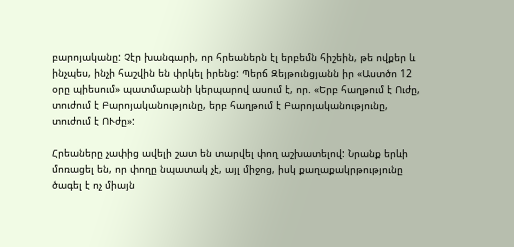բարոյականը: Չէր խանգարի, որ հրեաներն էլ երբեմն հիշեին, թե ովքեր և ինչպես, ինչի հաշվին են փրկել իրենց: Պերճ Զեյթունցյանն իր «Աստծո 12 օրը պիեսում» պատմաբանի կերպարով ասում է, որ. «Երբ հաղթում է Ուժը, տուժում է Բարոյականությունը, երբ հաղթում է Բարոյականությունը, տուժում է ՈՒժը»:

Հրեաները չափից ավելի շատ են տարվել փող աշխատելով: Նրանք երևի մոռացել են, որ փողը նպատակ չէ, այլ միջոց, իսկ քաղաքակրթությունը ծագել է ոչ միայն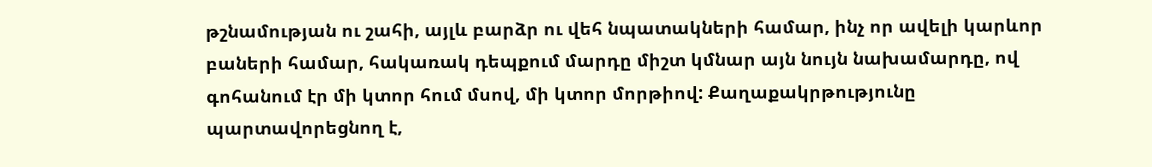թշնամության ու շահի, այլև բարձր ու վեհ նպատակների համար, ինչ որ ավելի կարևոր բաների համար, հակառակ դեպքում մարդը միշտ կմնար այն նույն նախամարդը, ով գոհանում էր մի կտոր հում մսով, մի կտոր մորթիով: Քաղաքակրթությունը պարտավորեցնող է,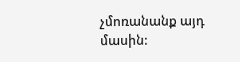չմոռանանք այդ մասին: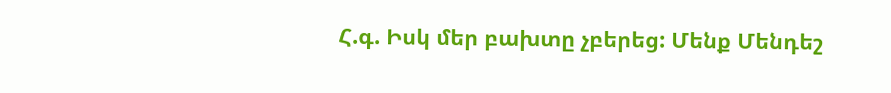Հ.գ. Իսկ մեր բախտը չբերեց: Մենք Մենդեշ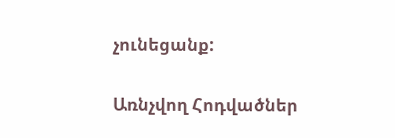չունեցանք:

Առնչվող Հոդվածներ